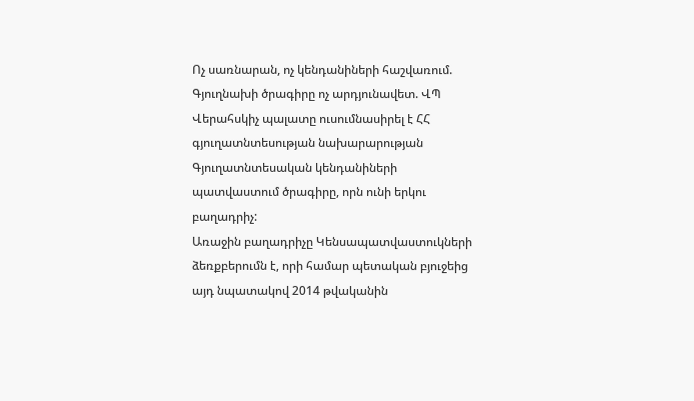Ոչ սառնարան, ոչ կենդանիների հաշվառում. Գյուղնախի ծրագիրը ոչ արդյունավետ. ՎՊ
Վերահսկիչ պալատը ուսումնասիրել է ՀՀ գյուղատնտեսության նախարարության Գյուղատնտեսական կենդանիների պատվաստում ծրագիրը, որն ունի երկու բաղադրիչ:
Առաջին բաղադրիչը Կենսապատվաստուկների ձեռքբերումն է, որի համար պետական բյուջեից այդ նպատակով 2014 թվականին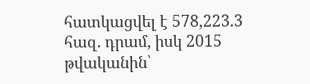հատկացվել է 578,223.3 հազ. դրամ, իսկ 2015 թվականին՝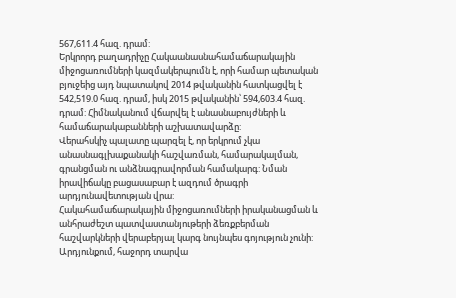567,611.4 հազ. դրամ:
Երկրորդ բաղադրիչը Հակաանասնահամաճարակային միջոցառումների կազմակերպումն է, որի համար պետական բյուջեից այդ նպատակով 2014 թվականին հատկացվել է 542,519.0 հազ. դրամ, իսկ 2015 թվականին՝ 594,603.4 հազ. դրամ: Հիմնականում վճարվել է անասնաբույժների և համաճարակաբանների աշխատավարձը:
Վերահսկիչ պալատը պարզել է, որ երկրում չկա անասնագլխաքանակի հաշվառման, համարակալման, գրանցման ու անձնագրավորման համակարգ: Նման իրավիճակը բացասաբար է ազդում ծրագրի արդյունավետության վրա:
Հակահամաճարակային միջոցառումների իրականացման և անհրաժեշտ պատվաստանյութերի ձեռքբերման հաշվարկների վերաբերյալ կարգ նույնպես գոյություն չունի: Արդյունքում, հաջորդ տարվա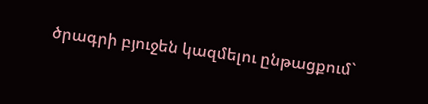ծրագրի բյուջեն կազմելու ընթացքում`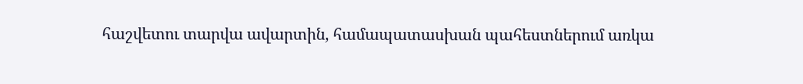հաշվետու տարվա ավարտին, համապատասխան պահեստներում առկա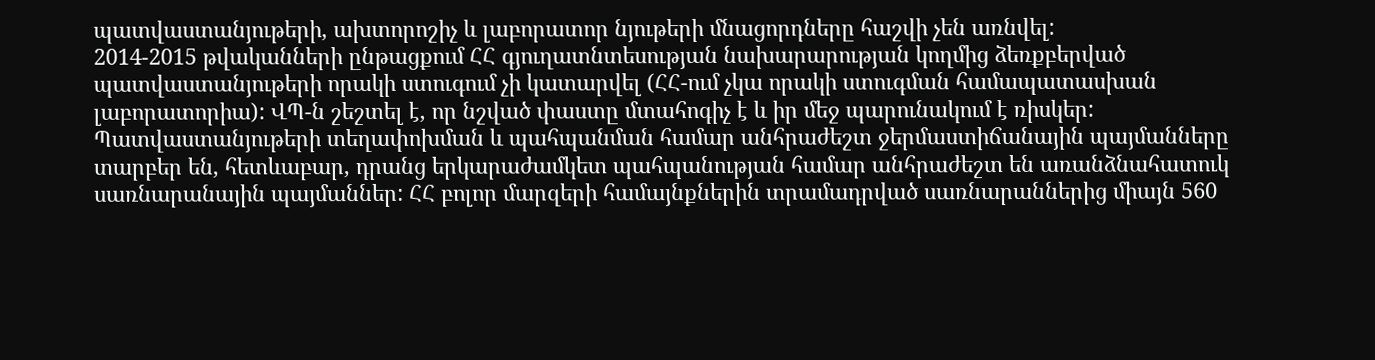պատվաստանյութերի, ախտորոշիչ և լաբորատոր նյութերի մնացորդները հաշվի չեն առնվել:
2014-2015 թվականների ընթացքում ՀՀ գյուղատնտեսության նախարարության կողմից ձեռքբերված պատվաստանյութերի որակի ստուգում չի կատարվել (ՀՀ-ում չկա որակի ստուգման համապատասխան լաբորատորիա): ՎՊ-ն շեշտել է, որ նշված փաստը մտահոգիչ է և իր մեջ պարունակում է ռիսկեր:
Պատվաստանյութերի տեղափոխման և պահպանման համար անհրաժեշտ ջերմաստիճանային պայմանները տարբեր են, հետևաբար, դրանց երկարաժամկետ պահպանության համար անհրաժեշտ են առանձնահատուկ սառնարանային պայմաններ: ՀՀ բոլոր մարզերի համայնքներին տրամադրված սառնարաններից միայն 560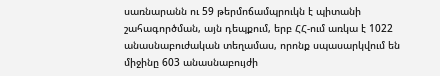սառնարանն ու 59 թերմոճամպրուկն է պիտանի շահագործման, այն դեպքում, երբ ՀՀ-ում առկա է 1022 անասնաբուժական տեղամաս, որոնք սպասարկվում են միջինը 603 անասնաբույժի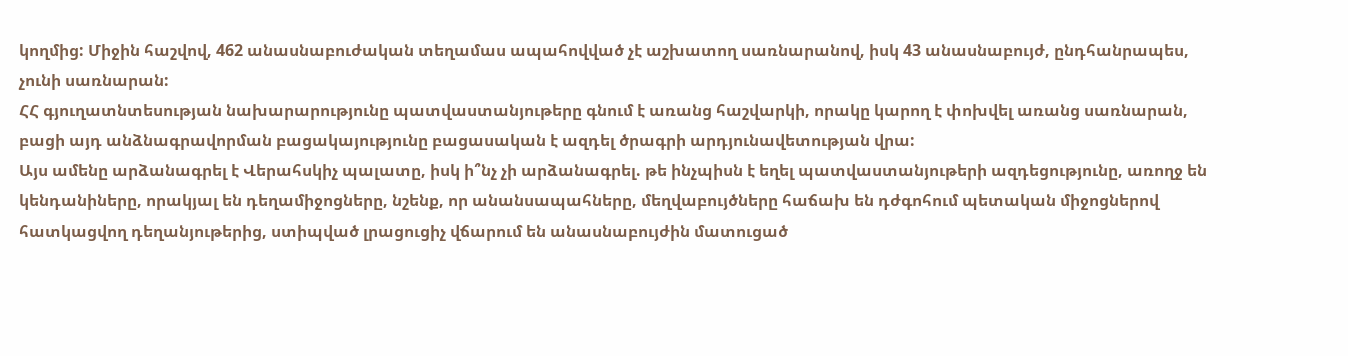կողմից: Միջին հաշվով, 462 անասնաբուժական տեղամաս ապահովված չէ աշխատող սառնարանով, իսկ 43 անասնաբույժ, ընդհանրապես, չունի սառնարան:
ՀՀ գյուղատնտեսության նախարարությունը պատվաստանյութերը գնում է առանց հաշվարկի, որակը կարող է փոխվել առանց սառնարան, բացի այդ անձնագրավորման բացակայությունը բացասական է ազդել ծրագրի արդյունավետության վրա:
Այս ամենը արձանագրել է Վերահսկիչ պալատը, իսկ ի՞նչ չի արձանագրել. թե ինչպիսն է եղել պատվաստանյութերի ազդեցությունը, առողջ են կենդանիները, որակյալ են դեղամիջոցները, նշենք, որ անանսապահները, մեղվաբույծները հաճախ են դժգոհում պետական միջոցներով հատկացվող դեղանյութերից, ստիպված լրացուցիչ վճարում են անասնաբույժին մատուցած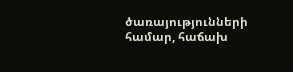ծառայությունների համար, հաճախ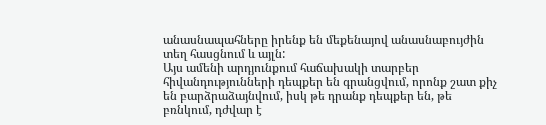անասնապահները իրենք են մեքենայով անասնաբույժին տեղ հասցնում և այլն:
Այս ամենի արդյունքում հաճախակի տարբեր հիվանդությունների դեպքեր են գրանցվում, որոնք շատ քիչ են բարձրաձայնվում, իսկ թե դրանք դեպքեր են, թե բռնկում, դժվար է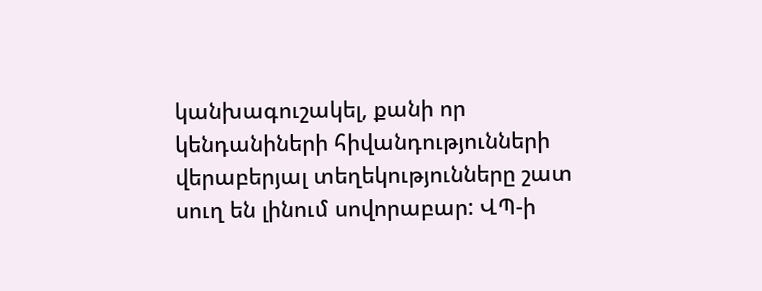կանխագուշակել, քանի որ կենդանիների հիվանդությունների վերաբերյալ տեղեկությունները շատ սուղ են լինում սովորաբար: ՎՊ-ի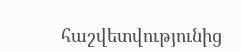հաշվետվությունից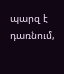պարզ է դառնում,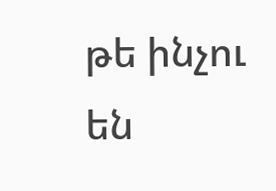թե ինչու են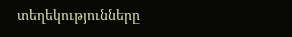տեղեկությունները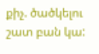քիչ. ծածկելու շատ բան կա: